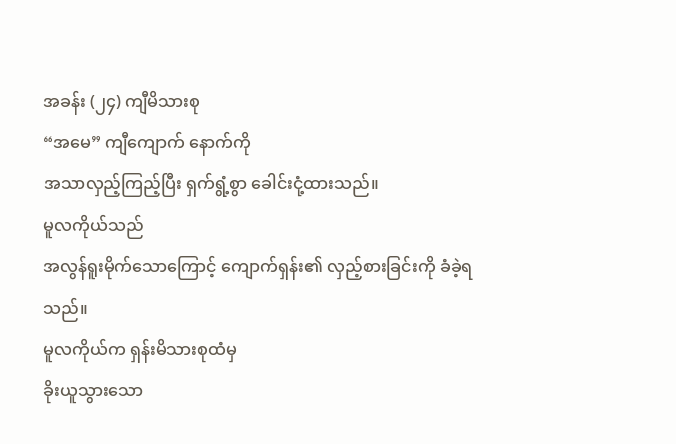အခန်း (၂၄) ကျီမိသားစု
“အမေ” ကျီကျောက် နောက်ကို
အသာလှည့်ကြည့်ပြီး ရှက်ရွံ့စွာ ခေါင်းငုံ့ထားသည်။
မူလကိုယ်သည်
အလွန်ရူးမိုက်သောကြောင့် ကျောက်ရှန်း၏ လှည့်စားခြင်းကို ခံခဲ့ရသည်။
မူလကိုယ်က ရှန်းမိသားစုထံမှ
ခိုးယူသွားသော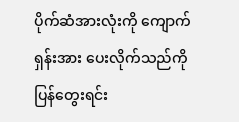ပိုက်ဆံအားလုံးကို ကျောက်ရှန်းအား ပေးလိုက်သည်ကို ပြန်တွေးရင်း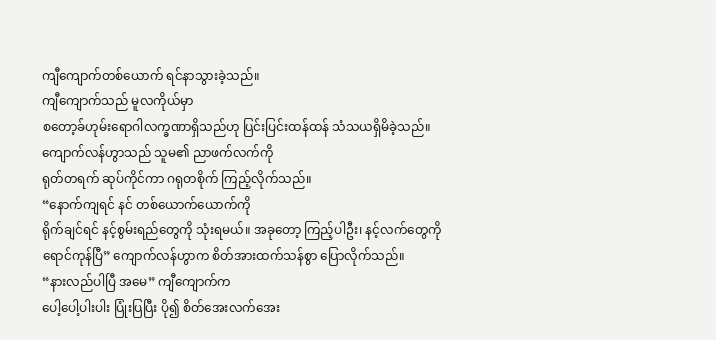ကျီကျောက်တစ်ယောက် ရင်နာသွားခဲ့သည်။
ကျီကျောက်သည် မူလကိုယ်မှာ
စတော့ခ်ဟုမ်းရောဂါလက္ခဏာရှိသည်ဟု ပြင်းပြင်းထန်ထန် သံသယရှိမိခဲ့သည်။
ကျောက်လန်ဟွာသည် သူမ၏ ညာဖက်လက်ကို
ရုတ်တရက် ဆုပ်ကိုင်ကာ ဂရုတစိုက် ကြည့်လိုက်သည်။
“နောက်ကျရင် နင် တစ်ယောက်ယောက်ကို
ရိုက်ချင်ရင် နင့်စွမ်းရည်တွေကို သုံးရမယ်။ အခုတော့ ကြည့်ပါဦး၊ နင့်လက်တွေကို
ရောင်ကုန်ပြီ” ကျောက်လန်ဟွာက စိတ်အားထက်သန်စွာ ပြောလိုက်သည်။
“နားလည်ပါပြီ အမေ” ကျီကျောက်က
ပေါ့ပေါ့ပါးပါး ပြုံးပြပြီး ပို၍ စိတ်အေးလက်အေး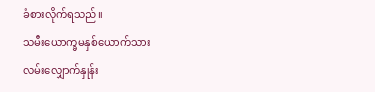ခံစားလိုက်ရသည်။
သမီးယောက္ခမနှစ်ယောက်သား
လမ်းလျှောက်နှုန်း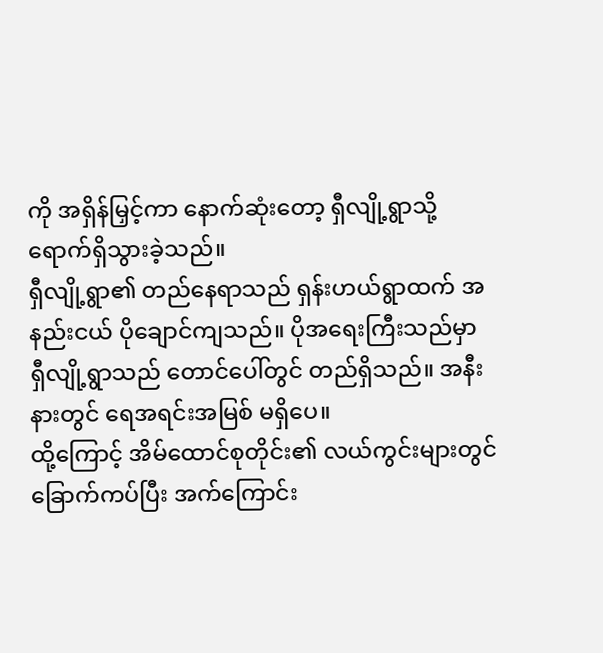ကို အရှိန်မြှင့်ကာ နောက်ဆုံးတော့ ရှီလျို့ရွာသို့
ရောက်ရှိသွားခဲ့သည်။
ရှီလျို့ရွာ၏ တည်နေရာသည် ရှန်းဟယ်ရွာထက် အနည်းငယ် ပိုချောင်ကျသည်။ ပိုအရေးကြီးသည်မှာ
ရှီလျို့ရွာသည် တောင်ပေါ်တွင် တည်ရှိသည်။ အနီးနားတွင် ရေအရင်းအမြစ် မရှိပေ။
ထို့ကြောင့် အိမ်ထောင်စုတိုင်း၏ လယ်ကွင်းများတွင် ခြောက်ကပ်ပြီး အက်ကြောင်း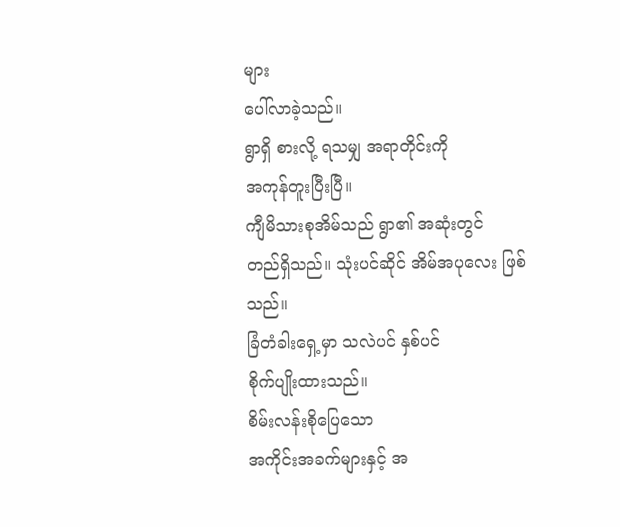များ
ပေါ်လာခဲ့သည်။
ရွာရှိ စားလို့ ရသမျှ အရာတိုင်းကို
အကုန်တူးပြီးပြီ။
ကျီမိသားစုအိမ်သည် ရွာ၏ အဆုံးတွင်
တည်ရှိသည်။ သုံးပင်ဆိုင် အိမ်အပုလေး ဖြစ်သည်။
ခြံတံခါးရှေ့မှာ သလဲပင် နှစ်ပင်
စိုက်ပျိုးထားသည်။
စိမ်းလန်းစိုပြေသော
အကိုင်းအခက်များနှင့် အ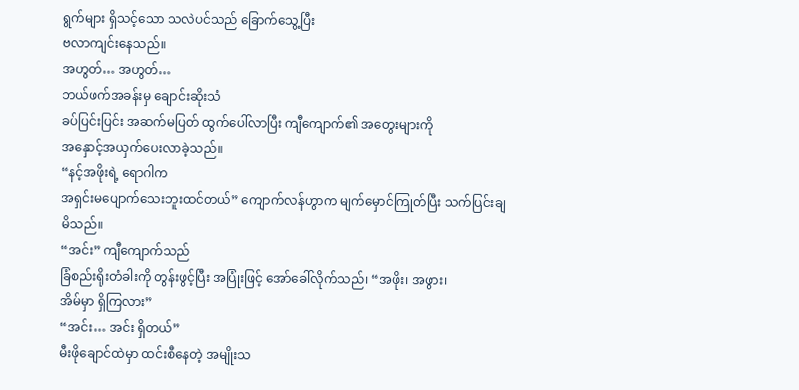ရွက်များ ရှိသင့်သော သလဲပင်သည် ခြောက်သွေ့ပြီး
ဗလာကျင်းနေသည်။
အဟွတ်… အဟွတ်…
ဘယ်ဖက်အခန်းမှ ချောင်းဆိုးသံ
ခပ်ပြင်းပြင်း အဆက်မပြတ် ထွက်ပေါ်လာပြီး ကျီကျောက်၏ အတွေးများကို
အနှောင့်အယှက်ပေးလာခဲ့သည်။
“နင့်အဖိုးရဲ့ ရောဂါက
အရှင်းမပျောက်သေးဘူးထင်တယ်” ကျောက်လန်ဟွာက မျက်မှောင်ကြုတ်ပြီး သက်ပြင်းချမိသည်။
“အင်း” ကျီကျောက်သည်
ခြံစည်းရိုးတံခါးကို တွန်းဖွင့်ပြီး အပြုံးဖြင့် အော်ခေါ်လိုက်သည်၊ “အဖိုး၊ အဖွား၊
အိမ်မှာ ရှိကြလား”
“အင်း… အင်း ရှိတယ်”
မီးဖိုချောင်ထဲမှာ ထင်းစီနေတဲ့ အမျိုးသ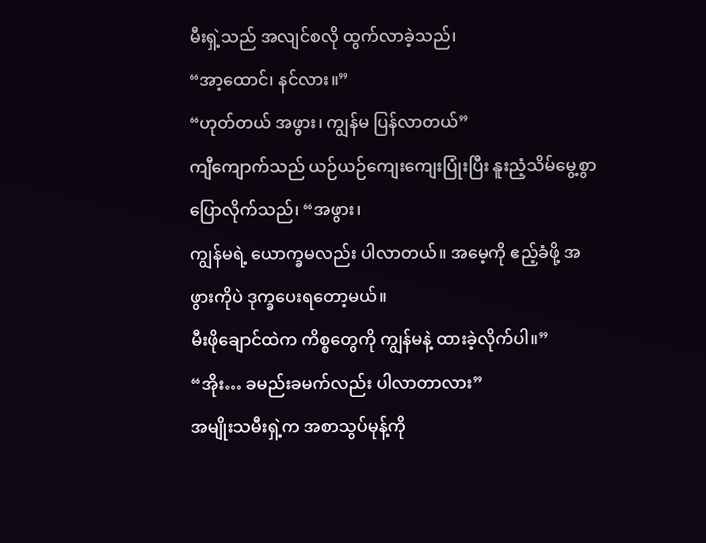မီးရှဲ့သည် အလျင်စလို ထွက်လာခဲ့သည်၊
“အာ့ထောင်၊ နင်လား။”
“ဟုတ်တယ် အဖွား၊ ကျွန်မ ပြန်လာတယ်”
ကျီကျောက်သည် ယဉ်ယဉ်ကျေးကျေးပြုံးပြီး နူးညံ့သိမ်မွေ့စွာ ပြောလိုက်သည်၊ “အဖွား၊
ကျွန်မရဲ့ ယောက္ခမလည်း ပါလာတယ်။ အမေ့ကို ဧည့်ခံဖို့ အဖွားကိုပဲ ဒုက္ခပေးရတော့မယ်။
မီးဖိုချောင်ထဲက ကိစ္စတွေကို ကျွန်မနဲ့ ထားခဲ့လိုက်ပါ။”
“အိုး… ခမည်းခမက်လည်း ပါလာတာလား”
အမျိုးသမီးရှဲ့က အစာသွပ်မုန့်ကို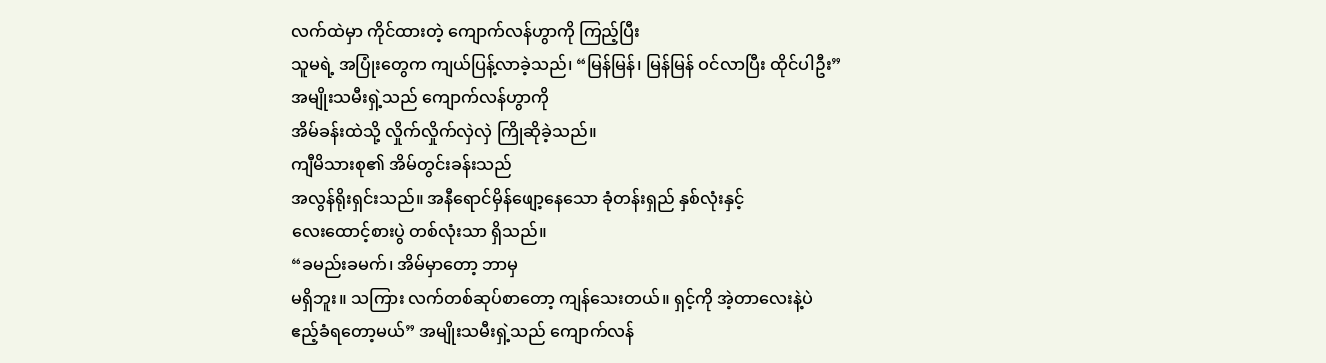လက်ထဲမှာ ကိုင်ထားတဲ့ ကျောက်လန်ဟွာကို ကြည့်ပြီး
သူမရဲ့ အပြုံးတွေက ကျယ်ပြန့်လာခဲ့သည်၊ “မြန်မြန်၊ မြန်မြန် ဝင်လာပြီး ထိုင်ပါဦး”
အမျိုးသမီးရှဲ့သည် ကျောက်လန်ဟွာကို
အိမ်ခန်းထဲသို့ လှိုက်လှိုက်လှဲလှဲ ကြိုဆိုခဲ့သည်။
ကျီမိသားစု၏ အိမ်တွင်းခန်းသည်
အလွန်ရိုးရှင်းသည်။ အနီရောင်မှိန်ဖျော့နေသော ခုံတန်းရှည် နှစ်လုံးနှင့်
လေးထောင့်စားပွဲ တစ်လုံးသာ ရှိသည်။
“ခမည်းခမက်၊ အိမ်မှာတော့ ဘာမှ
မရှိဘူး။ သကြား လက်တစ်ဆုပ်စာတော့ ကျန်သေးတယ်။ ရှင့်ကို အဲ့တာလေးနဲ့ပဲ
ဧည့်ခံရတော့မယ်” အမျိုးသမီးရှဲ့သည် ကျောက်လန်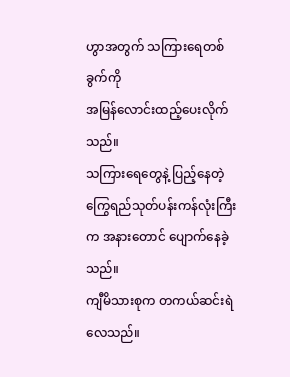ဟွာအတွက် သကြားရေတစ်ခွက်ကို
အမြန်လောင်းထည့်ပေးလိုက်သည်။
သကြားရေတွေနဲ့ ပြည့်နေတဲ့
ကြွေရည်သုတ်ပန်းကန်လုံးကြီးက အနားတောင် ပျောက်နေခဲ့သည်။
ကျီမိသားစုက တကယ်ဆင်းရဲလေသည်။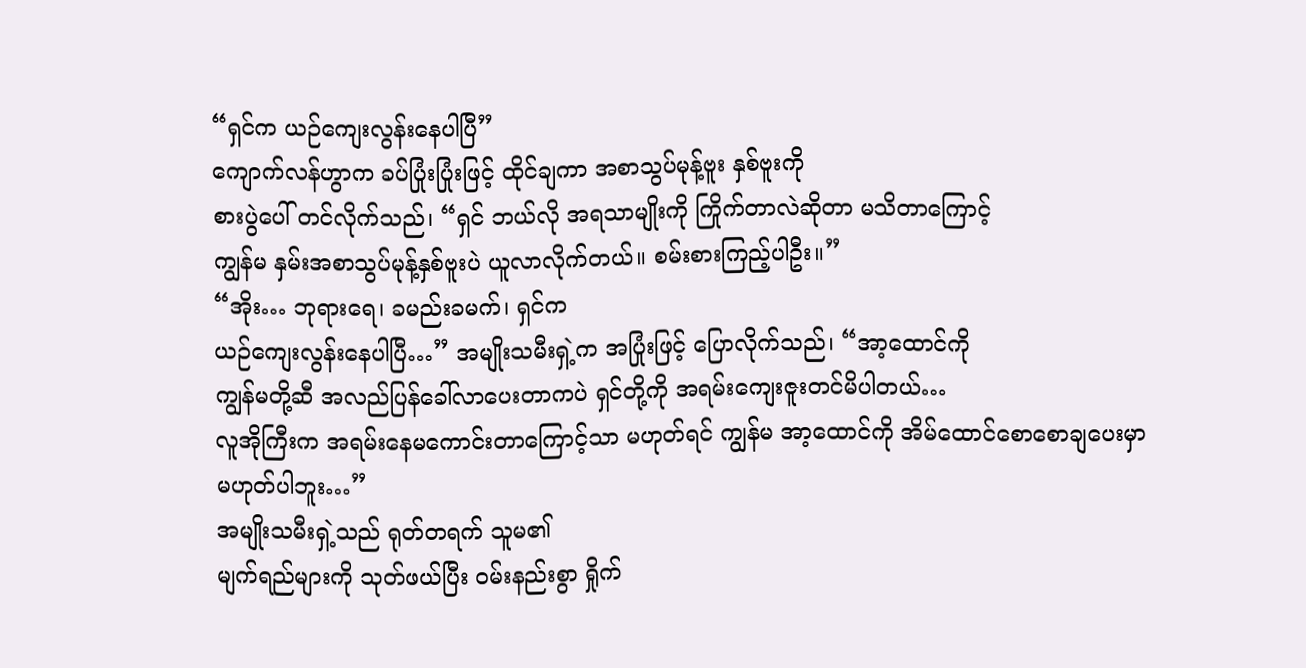“ရှင်က ယဉ်ကျေးလွန်းနေပါပြီ”
ကျောက်လန်ဟွာက ခပ်ပြုံးပြုံးဖြင့် ထိုင်ချကာ အစာသွပ်မုန့်ဗူး နှစ်ဗူးကို
စားပွဲပေါ် တင်လိုက်သည်၊ “ရှင် ဘယ်လို အရသာမျိုးကို ကြိုက်တာလဲဆိုတာ မသိတာကြောင့်
ကျွန်မ နှမ်းအစာသွပ်မုန့်နှစ်ဗူးပဲ ယူလာလိုက်တယ်။ စမ်းစားကြည့်ပါဦး။”
“အိုး… ဘုရားရေ၊ ခမည်းခမက်၊ ရှင်က
ယဉ်ကျေးလွန်းနေပါပြီ…” အမျိုးသမီးရှဲ့က အပြုံးဖြင့် ပြောလိုက်သည်၊ “အာ့ထောင်ကို
ကျွန်မတို့ဆီ အလည်ပြန်ခေါ်လာပေးတာကပဲ ရှင်တို့ကို အရမ်းကျေးဇူးတင်မိပါတယ်…
လူအိုကြီးက အရမ်းနေမကောင်းတာကြောင့်သာ မဟုတ်ရင် ကျွန်မ အာ့ထောင်ကို အိမ်ထောင်စောစောချပေးမှာ
မဟုတ်ပါဘူး…”
အမျိုးသမီးရှဲ့သည် ရုတ်တရက် သူမ၏
မျက်ရည်များကို သုတ်ဖယ်ပြီး ဝမ်းနည်းစွာ ရှိုက်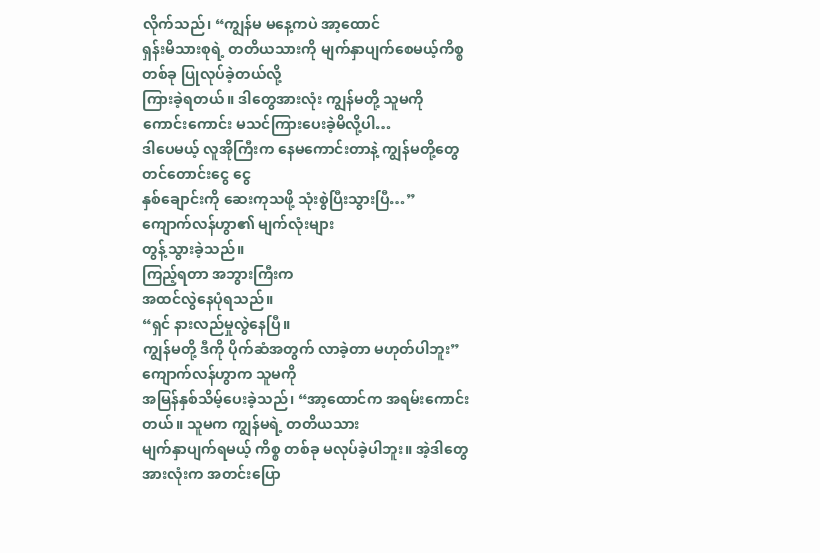လိုက်သည်၊ “ကျွန်မ မနေ့ကပဲ အာ့ထောင်
ရှန်းမိသားစုရဲ့ တတိယသားကို မျက်နှာပျက်စေမယ့်ကိစ္စတစ်ခု ပြုလုပ်ခဲ့တယ်လို့
ကြားခဲ့ရတယ်။ ဒါတွေအားလုံး ကျွန်မတို့ သူမကို ကောင်းကောင်း မသင်ကြားပေးခဲ့မိလို့ပါ…
ဒါပေမယ့် လူအိုကြီးက နေမကောင်းတာနဲ့ ကျွန်မတို့တွေ တင်တောင်းငွေ ငွေ
နှစ်ချောင်းကို ဆေးကုသဖို့ သုံးစွဲပြီးသွားပြီ…”
ကျောက်လန်ဟွာ၏ မျက်လုံးများ
တွန့်သွားခဲ့သည်။
ကြည့်ရတာ အဘွားကြီးက
အထင်လွဲနေပုံရသည်။
“ရှင် နားလည်မှုလွဲနေပြီ။
ကျွန်မတို့ ဒီကို ပိုက်ဆံအတွက် လာခဲ့တာ မဟုတ်ပါဘူး” ကျောက်လန်ဟွာက သူမကို
အမြန်နှစ်သိမ့်ပေးခဲ့သည်၊ “အာ့ထောင်က အရမ်းကောင်းတယ်။ သူမက ကျွန်မရဲ့ တတိယသား
မျက်နှာပျက်ရမယ့် ကိစ္စ တစ်ခု မလုပ်ခဲ့ပါဘူး။ အဲ့ဒါတွေအားလုံးက အတင်းပြော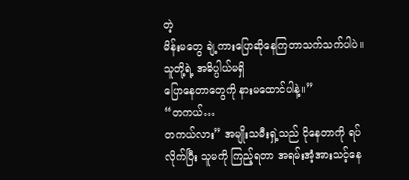တဲ့
မိန်းမတွေ ချဲ့ကားပြောဆိုနေကြတာသက်သက်ပါပဲ။ သူတို့ရဲ့ အဓိပ္ပါယ်မရှိ
ပြောနေတာတွေကို နားမထောင်ပါနဲ့။”
“တကယ်…
တကယ်လား” အမျိုးသမီးရှဲ့သည် ငိုနေတာကို ရပ်လိုက်ပြီး သူမကို ကြည့်ရတာ အရမ်းအံ့အားသင့်နေ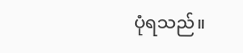ပုံရသည်။